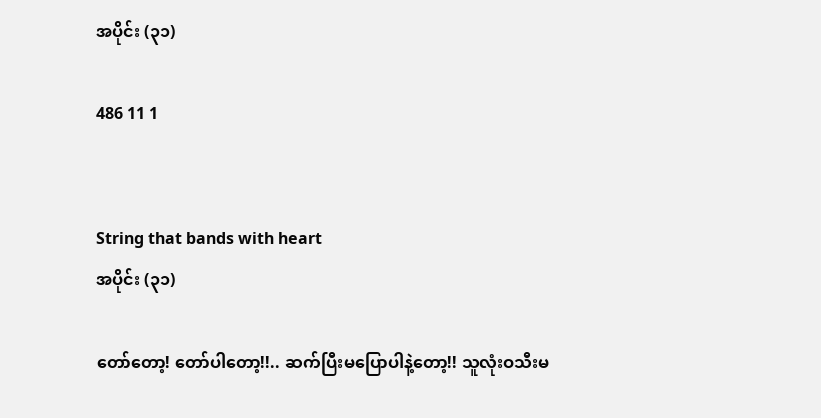အပိုင်း (၃၁)

486 11 1


String that bands with heart
အပိုင်း (၃၁)

တော်တော့! တော်ပါတော့!!.. ဆက်ပြီးမပြောပါနဲ့တော့!! သူလုံးဝသီးမ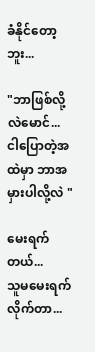ခံနိုင်တော့ဘူး...

"ဘာဖြစ်လို့လဲမောင်...  ငါပြောတဲ့အထဲမှာ ဘာအမှားပါလို့လဲ "

မေးရက်တယ်...
သူမမေးရက်လိုက်တာ...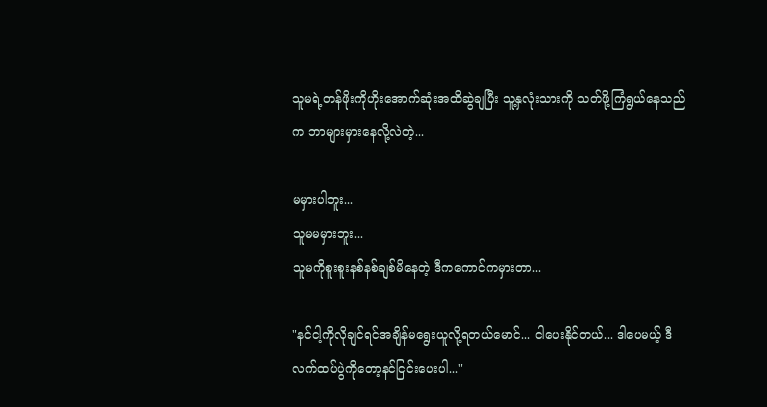သူမရဲ့တန်ဖိုးကိုဟိုးအောက်ဆုံးအထိဆွဲချပြီး သူ့နှလုံးသားကို သတ်ဖို့ကြံရွယ်နေသည်က ဘာများမှားနေလို့လဲတဲ့...

မမှားပါဘူး...
သူမမမှားဘူး...
သူမကိုစူးစူးနစ်နစ်ချစ်မိနေတဲ့ ဒီကကောင်ကမှားတာ...

"နင်ငါ့ကိုလိုချင်ရင်အချိန်မရွေးယူလို့ရတယ်မောင်... ငါပေးနိုင်တယ်... ဒါပေမယ့် ဒီလက်ထပ်ပွဲကိုတော့နင်ငြင်းပေးပါ..."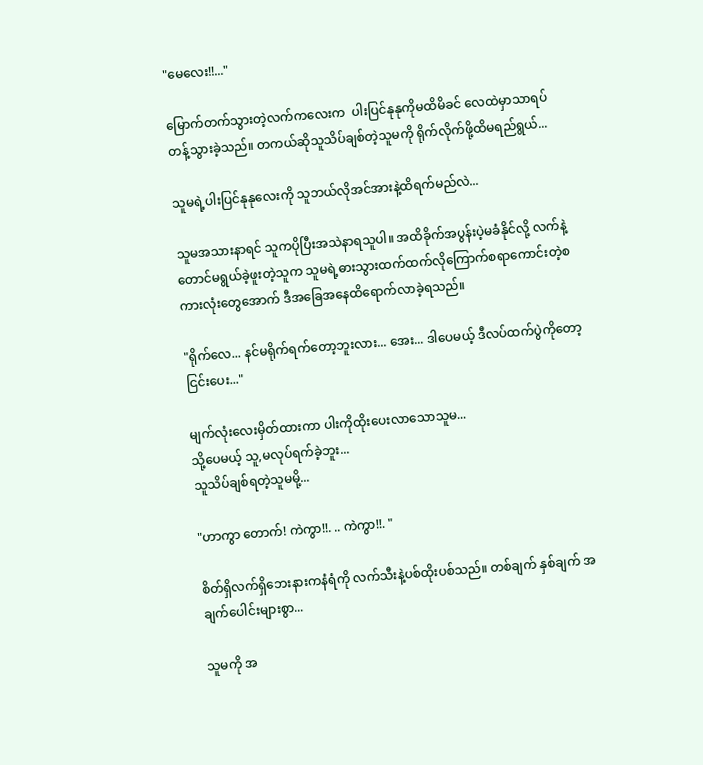"မေလေး!!..."

မြောက်တက်သွားတဲ့လက်ကလေးက  ပါးပြင်နုနုကိုမထိမိခင် လေထဲမှာသာရပ်တန့်သွားခဲ့သည်။ တကယ်ဆိုသူသိပ်ချစ်တဲ့သူမကို ရိုက်လိုက်ဖို့ထိမရည်ရွယ်...

သူမရဲ့ပါးပြင်နုနုလေးကို သူဘယ်လိုအင်အားနဲ့ထိရက်မည်လဲ...

သူမအသားနာရင် သူကပိုပြီးအသဲနာရသူပါ။ အထိခိုက်အပွန်းပဲ့မခံနိုင်လို့ လက်နဲ့တောင်မရွယ်ခဲ့ဖူးတဲ့သူက သူမရဲ့ဓားသွားထက်ထက်လိုကြောက်စရာကောင်းတဲ့စကားလုံးတွေအောက် ဒီအခြေအနေထိရောက်လာခဲ့ရသည်။

"ရိုက်လေ... နင်မရိုက်ရက်တော့ဘူးလား... အေး... ဒါပေမယ့် ဒီလပ်ထက်ပွဲကိုတော့ငြင်းပေး..."

မျက်လုံးလေးမှိတ်ထားကာ ပါးကိုထိုးပေးလာသောသူမ...
သို့ပေမယ့် သူ,မလုပ်ရက်ခဲ့ဘူး...
သူသိပ်ချစ်ရတဲ့သူမမို့...

"ဟာကွာ တောက်! ကဲကွာ!!. .. ကဲကွာ!!. "

စိတ်ရှိလက်ရှိဘေးနားကနံရံကို လက်သီးနဲ့ပစ်ထိုးပစ်သည်။ တစ်ချက် နှစ်ချက် အချက်ပေါင်းများစွာ...

သူမကို အ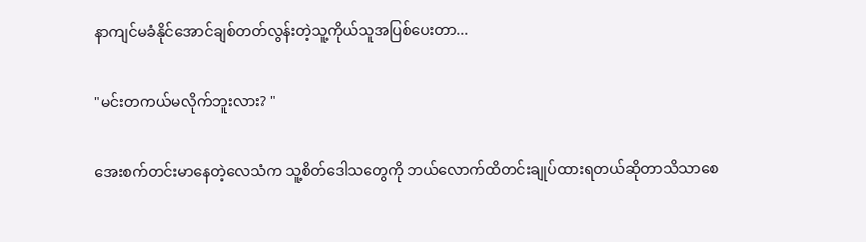နာကျင်မခံနိုင်အောင်ချစ်တတ်လွန်းတဲ့သူ့ကိုယ်သူအပြစ်ပေးတာ...

"မင်းတကယ်မလိုက်ဘူးလား? "

အေးစက်တင်းမာနေတဲ့လေသံက သူ့စိတ်ဒေါသတွေကို ဘယ်လောက်ထိတင်းချုပ်ထားရတယ်ဆိုတာသိသာစေ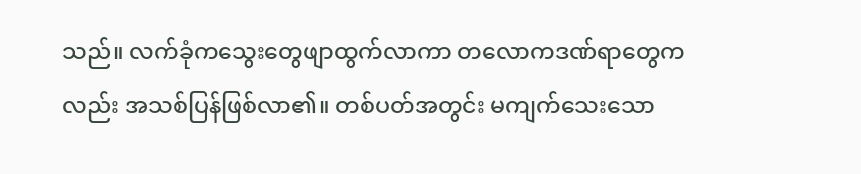သည်။ လက်ခုံကသွေးတွေဖျာထွက်လာကာ တလောကဒဏ်ရာတွေကလည်း အသစ်ပြန်ဖြစ်လာ၏။ တစ်ပတ်အတွင်း မကျက်သေးသော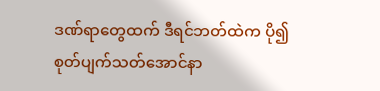ဒဏ်ရာတွေထက် ဒီရင်ဘတ်ထဲက ပို၍စုတ်ပျက်သတ်အောင်နာ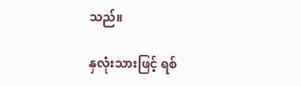သည်။

နှလုံးသားဖြင့် ရစ်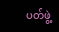ပတ်ဖွဲ့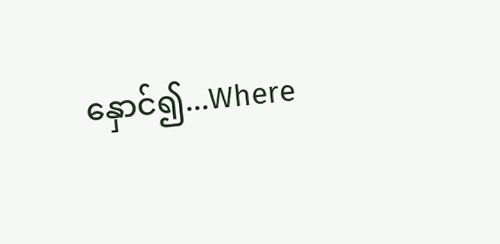နှောင်၍...Where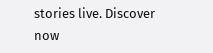stories live. Discover now